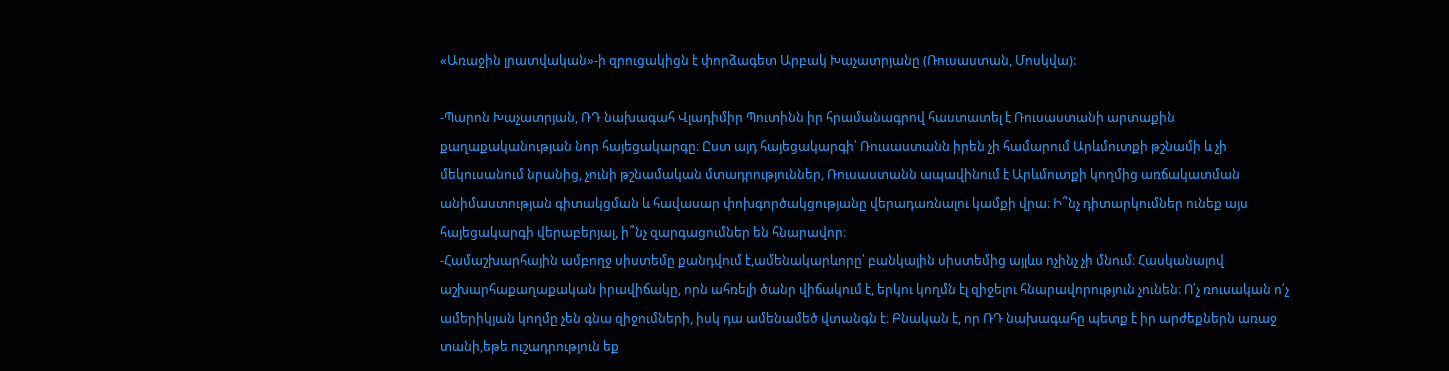«Առաջին լրատվական»-ի զրուցակիցն է փորձագետ Արբակ Խաչատրյանը (Ռուսաստան, Մոսկվա):

-Պարոն Խաչատրյան, ՌԴ նախագահ Վլադիմիր Պուտինն իր հրամանագրով հաստատել է Ռուսաստանի արտաքին քաղաքականության նոր հայեցակարգը։ Ըստ այդ հայեցակարգի՝ Ռուսաստանն իրեն չի համարում Արևմուտքի թշնամի և չի մեկուսանում նրանից, չունի թշնամական մտադրություններ, Ռուսաստանն ապավինում է Արևմուտքի կողմից առճակատման անիմաստության գիտակցման և հավասար փոխգործակցությանը վերադառնալու կամքի վրա։ Ի՞նչ դիտարկումներ ունեք այս հայեցակարգի վերաբերյալ, ի՞նչ զարգացումներ են հնարավոր։
-Համաշխարհային ամբողջ սիստեմը քանդվում է,ամենակարևորը՝ բանկային սիստեմից այլևս ոչինչ չի մնում։ Հասկանալով աշխարհաքաղաքական իրավիճակը, որն ահռելի ծանր վիճակում է, երկու կողմն էլ զիջելու հնարավորություն չունեն։ Ո՛չ ռուսական ո՛չ ամերիկյան կողմը չեն գնա զիջումների, իսկ դա ամենամեծ վտանգն է։ Բնական է, որ ՌԴ նախագահը պետք է իր արժեքներն առաջ տանի,եթե ուշադրություն եք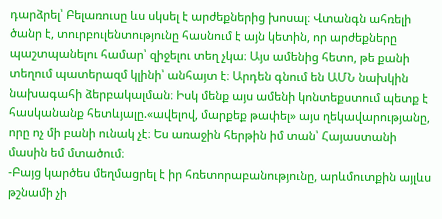դարձրել՝ Բելառուսը ևս սկսել է արժեքներից խոսալ։ Վտանգն ահռելի ծանր է, տուրբուլենտությունը հասնում է այն կետին, որ արժեքները պաշտպանելու համար՝ զիջելու տեղ չկա։ Այս ամենից հետո, թե քանի տեղում պատերազմ կլինի՝ անհայտ է։ Արդեն գնում են ԱՄՆ նախկին նախագահի ձերբակալման։ Իսկ մենք այս ամենի կոնտեքստում պետք է հասկանանք հետևյալը.«ավելով, մարքեք թափել» այս ղեկավարությանը, որը ոչ մի բանի ունակ չէ։ Ես առաջին հերթին իմ տան՝ Հայաստանի մասին եմ մտածում։
-Բայց կարծես մեղմացրել է իր հռետորաբանությունը, արևմուտքին այլևս թշնամի չի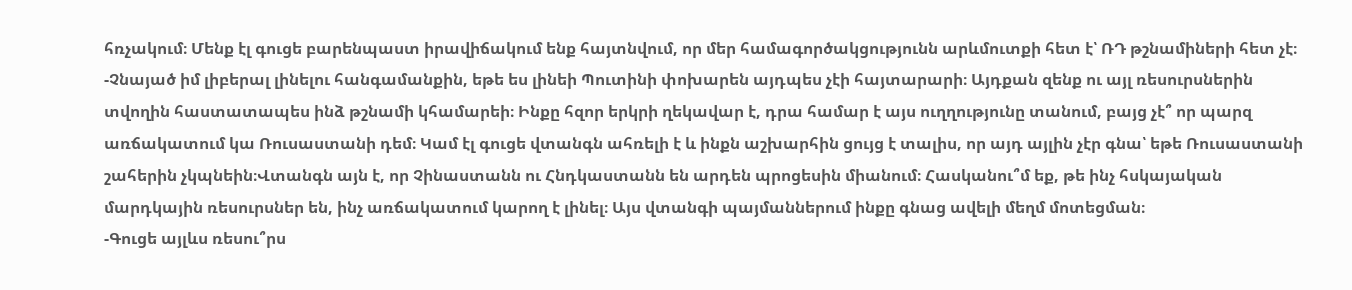հռչակում։ Մենք էլ գուցե բարենպաստ իրավիճակում ենք հայտնվում, որ մեր համագործակցությունն արևմուտքի հետ է՝ ՌԴ թշնամիների հետ չէ։
-Չնայած իմ լիբերալ լինելու հանգամանքին, եթե ես լինեի Պուտինի փոխարեն այդպես չէի հայտարարի։ Այդքան զենք ու այլ ռեսուրսներին տվողին հաստատապես ինձ թշնամի կհամարեի։ Ինքը հզոր երկրի ղեկավար է, դրա համար է այս ուղղությունը տանում, բայց չէ՞ որ պարզ առճակատում կա Ռուսաստանի դեմ։ Կամ էլ գուցե վտանգն ահռելի է և ինքն աշխարհին ցույց է տալիս, որ այդ այլին չէր գնա՝ եթե Ռուսաստանի շահերին չկպնեին։Վտանգն այն է, որ Չինաստանն ու Հնդկաստանն են արդեն պրոցեսին միանում։ Հասկանու՞մ եք, թե ինչ հսկայական մարդկային ռեսուրսներ են, ինչ առճակատում կարող է լինել։ Այս վտանգի պայմաններում ինքը գնաց ավելի մեղմ մոտեցման։
-Գուցե այլևս ռեսու՞րս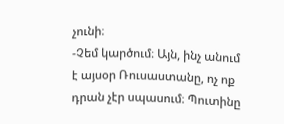չունի։
-Չեմ կարծում։ Այն, ինչ անում է այսօր Ռուսաստանը, ոչ ոք դրան չէր սպասում։ Պուտինը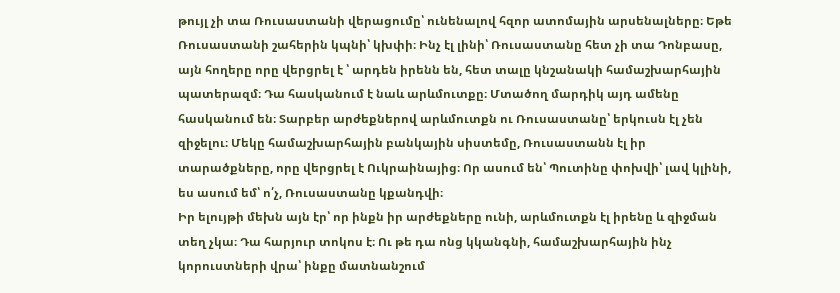թույլ չի տա Ռուսաստանի վերացումը՝ ունենալով հզոր ատոմային արսենալները։ Եթե Ռուսաստանի շահերին կպնի՝ կխփի։ Ինչ էլ լինի՝ Ռուսաստանը հետ չի տա Դոնբասը, այն հողերը որը վերցրել է ՝ արդեն իրենն են, հետ տալը կնշանակի համաշխարհային պատերազմ։ Դա հասկանում է նաև արևմուտքը։ Մտածող մարդիկ այդ ամենը հասկանում են։ Տարբեր արժեքներով արևմուտքն ու Ռուսաստանը՝ երկուսն էլ չեն զիջելու։ Մեկը համաշխարհային բանկային սիստեմը, Ռուսաստանն էլ իր տարածքները, որը վերցրել է Ուկրաինայից։ Որ ասում են՝ Պուտինը փոխվի՝ լավ կլինի, ես ասում եմ՝ ո՛չ, Ռուսաստանը կքանդվի։
Իր ելույթի մեխն այն էր՝ որ ինքն իր արժեքները ունի, արևմուտքն էլ իրենը և զիջման տեղ չկա։ Դա հարյուր տոկոս է։ Ու թե դա ոնց կկանգնի, համաշխարհային ինչ կորուստների վրա՝ ինքը մատնանշում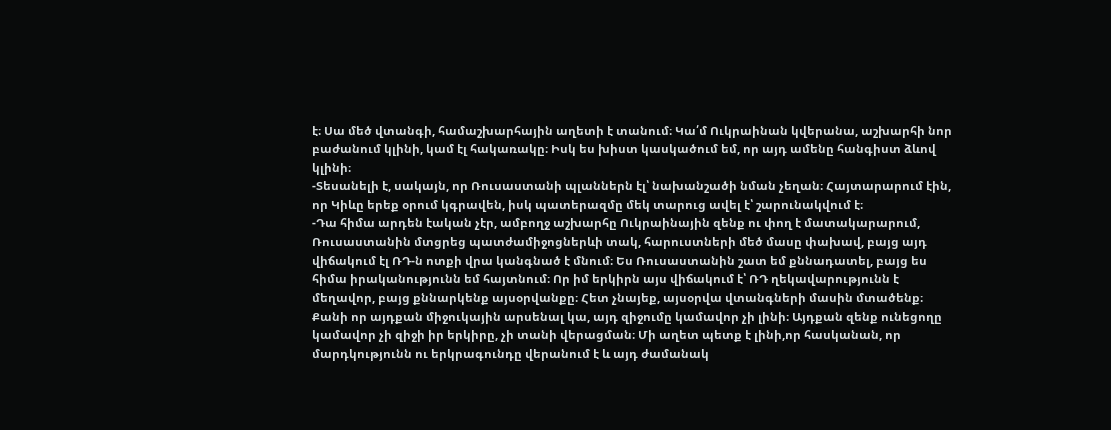է։ Սա մեծ վտանգի, համաշխարհային աղետի է տանում։ Կա՛մ Ուկրաինան կվերանա, աշխարհի նոր բաժանում կլինի, կամ էլ հակառակը։ Իսկ ես խիստ կասկածում եմ, որ այդ ամենը հանգիստ ձևով կլինի։
-Տեսանելի է, սակայն, որ Ռուսաստանի պլաններն էլ՝ նախանշածի նման չեղան։ Հայտարարում էին, որ Կիևը երեք օրում կգրավեն, իսկ պատերազմը մեկ տարուց ավել է՝ շարունակվում է։
-Դա հիմա արդեն էական չէր, ամբողջ աշխարհը Ուկրաինային զենք ու փող է մատակարարում, Ռուսաստանին մտցրեց պատժամիջոցներևի տակ, հարուստների մեծ մասը փախավ, բայց այդ վիճակում էլ ՌԴ-ն ոտքի վրա կանգնած է մնում։ Ես Ռուսաստանին շատ եմ քննադատել, բայց ես հիմա իրականությունն եմ հայտնում։ Որ իմ երկիրն այս վիճակում է՝ ՌԴ ղեկավարությունն է մեղավոր, բայց քննարկենք այսօրվանքը։ Հետ չնայեք, այսօրվա վտանգների մասին մտածենք։ Քանի որ այդքան միջուկային արսենալ կա, այդ զիջումը կամավոր չի լինի։ Այդքան զենք ունեցողը կամավոր չի զիջի իր երկիրը, չի տանի վերացման։ Մի աղետ պետք է լինի,որ հասկանան, որ մարդկությունն ու երկրագունդը վերանում է և այդ ժամանակ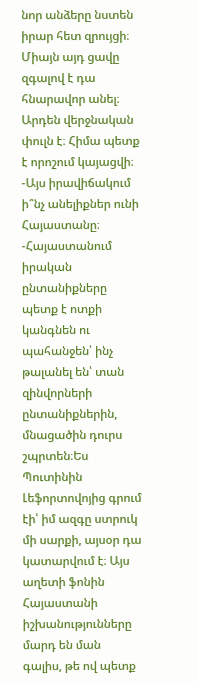նոր անձերը նստեն իրար հետ զրույցի։ Միայն այդ ցավը զգալով է դա հնարավոր անել։ Արդեն վերջնական փուլն է։ Հիմա պետք է որոշում կայացվի։
-Այս իրավիճակում ի՞նչ անելիքներ ունի Հայաստանը։
-Հայաստանում իրական ընտանիքները պետք է ոտքի կանգնեն ու պահանջեն՝ ինչ թալանել են՝ տան զինվորների ընտանիքներին, մնացածին դուրս շպրտեն։Ես Պուտինին Լեֆորտովոյից գրում էի՝ իմ ազգը ստրուկ մի սարքի, այսօր դա կատարվում է։ Այս աղետի ֆոնին Հայաստանի իշխանությունները մարդ են ման գալիս, թե ով պետք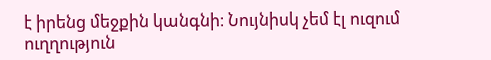է իրենց մեջքին կանգնի։ Նույնիսկ չեմ էլ ուզում ուղղություն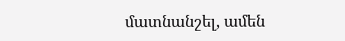մատնանշել, ամեն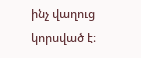ինչ վաղուց կորսված է։